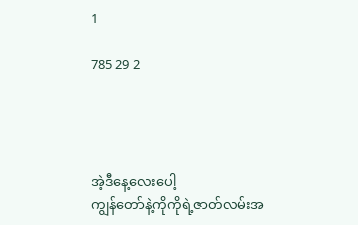1

785 29 2




အဲ့ဒီနေ့လေးပေါ့
ကျွန်တော်နဲ့ကိုကိုရဲ့ဇာတ်လမ်းအ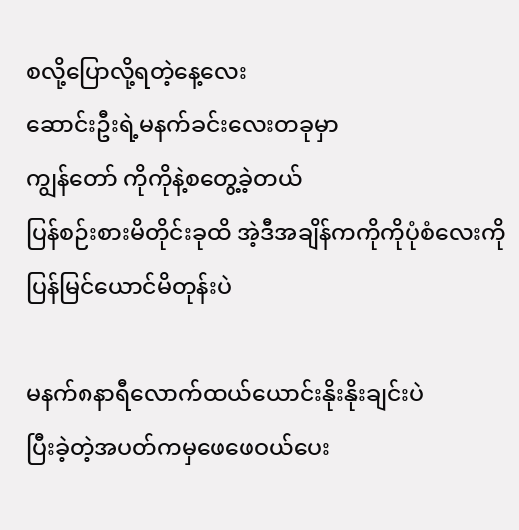စလို့ပြောလို့ရတဲ့နေ့လေး
ဆောင်းဦးရဲ့မနက်ခင်းလေးတခုမှာ
ကျွန်တော် ကိုကိုနဲ့စတွေ့ခဲ့တယ်
ပြန်စဉ်းစားမိတိုင်းခုထိ အဲ့ဒီအချိန်ကကိုကိုပုံစံလေးကိုပြန်မြင်ယောင်မိတုန်းပဲ

မနက်၈နာရီလောက်ထယ်ယောင်းနိုးနိုးချင်းပဲ
ပြီးခဲ့တဲ့အပတ်ကမှဖေဖေဝယ်ပေး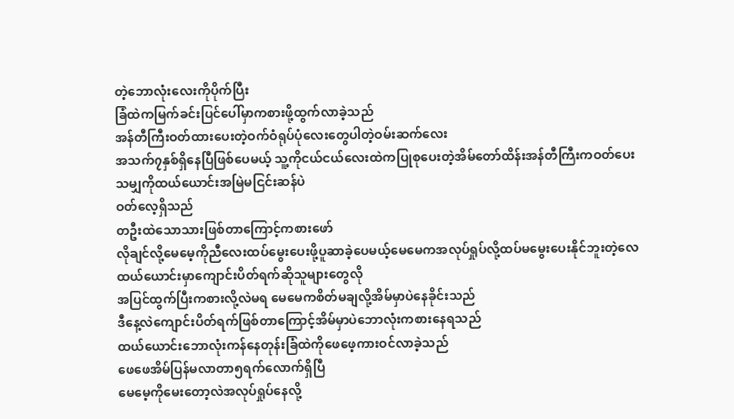တဲ့ဘောလုံးလေးကိုပိုက်ပြီး
ခြံထဲကမြက်ခင်းပြင်ပေါ်မှာကစားဖို့ထွက်လာခဲ့သည်
အန်တီကြီးဝတ်ထားပေးတဲ့ဝက်ဝံရုပ်ပုံလေးတွေပါတဲ့ဝမ်းဆက်လေး
အသက်၇နှစ်ရှိနေပြီဖြစ်ပေမယ့် သူ့ကိုငယ်ငယ်လေးထဲကပြုစုပေးတဲ့အိမ်တော်ထိန်းအန်တီကြီးကဝတ်ပေးသမျှကိုထယ်ယောင်းအမြဲမငြင်းဆန်ပဲ
ဝတ်လေ့ရှိသည်
တဦးထဲသောသားဖြစ်တာကြောင့်ကစားဖော်
လိုချင်လို့မေမေ့ကိုညီလေးထပ်မွေးပေးဖို့ပူဆာခဲ့ပေမယ့်မေမေကအလုပ်ရှုပ်လို့ထပ်မမွေးပေးနိုင်ဘူးတဲ့လေ
ထယ်ယောင်းမှာကျောင်းပိတ်ရက်ဆိုသူများတွေလို
အပြင်ထွက်ပြီးကစားလို့လဲမရ မေမေကစိတ်မချလို့အိမ်မှာပဲနေခိုင်းသည်
ဒီနေ့လဲကျောင်းပိတ်ရက်ဖြစ်တာကြောင့်အိမ်မှာပဲဘောလုံးကစားနေရသည်
ထယ်ယောင်းဘောလုံးကန်နေတုန်းခြံထဲကိုဖေဖေ့ကားဝင်လာခဲ့သည်
ဖေဖေအိမ်ပြန်မလာတာ၅ရက်လောက်ရှိပြီ
မေမေ့ကိုမေးတော့လဲအလုပ်ရှုပ်နေလို့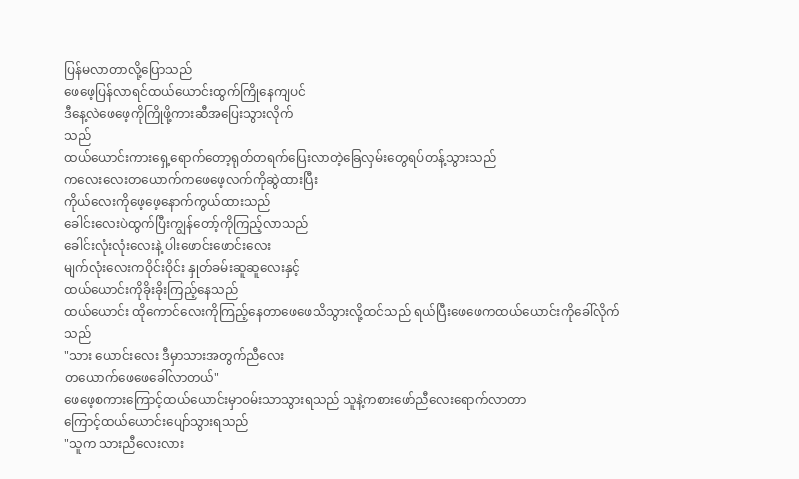ပြန်မလာတာလို့ပြောသည်
ဖေဖေ့ပြန်လာရင်ထယ်ယောင်းထွက်ကြိုနေကျပင်
ဒီနေ့လဲဖေဖေ့ကိုကြိုဖို့ကားဆီအပြေးသွားလိုက်
သည်
ထယ်ယောင်းကားရှေ့ရောက်တော့ရုတ်တရက်ပြေးလာတဲ့ခြေလှမ်းတွေရပ်တန့်သွားသည်
ကလေးလေးတယောက်ကဖေဖေ့လက်ကိုဆွဲထားပြီး
ကိုယ်လေးကိုဖေ့ဖေ့နောက်ကွယ်ထားသည်
ခေါင်းလေးပဲထွက်ပြီးကျွန်တော့်ကိုကြည့်လာသည်
ခေါင်းလုံးလုံးလေးနဲ့ ပါးဖောင်းဖောင်းလေး
မျက်လုံးလေးကဝိုင်းဝိုင်း နှုတ်ခမ်းဆူဆူလေးနှင့်
ထယ်ယောင်းကိုခိုးခိုးကြည့်နေသည်
ထယ်ယောင်း ထိုကောင်လေးကိုကြည့်နေတာဖေဖေသိသွားလို့ထင်သည် ရယ်ပြီးဖေဖေကထယ်ယောင်းကိုခေါ်လိုက်သည်
"သား ယောင်းလေး ဒီမှာသားအတွက်ညီလေး
တယောက်ဖေဖေခေါ်လာတယ်"
ဖေဖေ့စကားကြောင့်ထယ်ယောင်းမှာဝမ်းသာသွားရသည် သူနဲ့ကစားဖော်ညီလေးရောက်လာတာ
ကြောင့်ထယ်ယောင်းပျော်သွားရသည်
"သူက သားညီလေးလား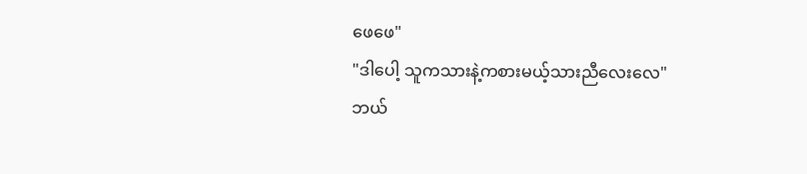ဖေဖေ"
"ဒါပေါ့ သူကသားနဲ့ကစားမယ့်သားညီလေးလေ"
ဘယ်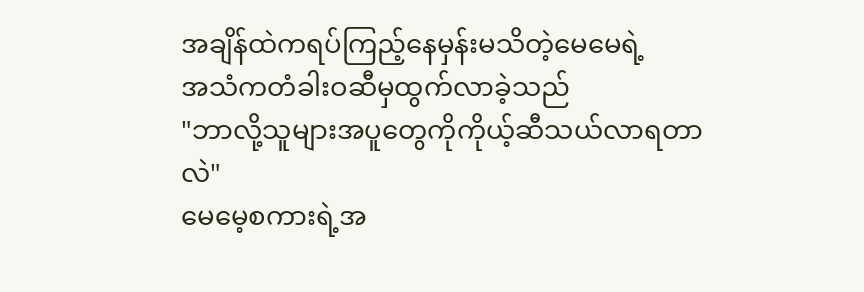အချိန်ထဲကရပ်ကြည့်နေမှန်းမသိတဲ့မေမေရဲ့
အသံကတံခါးဝဆီမှထွက်လာခဲ့သည်
"ဘာလို့သူများအပူတွေကိုကိုယ့်ဆီသယ်လာရတာလဲ"
မေမေ့စကားရဲ့အ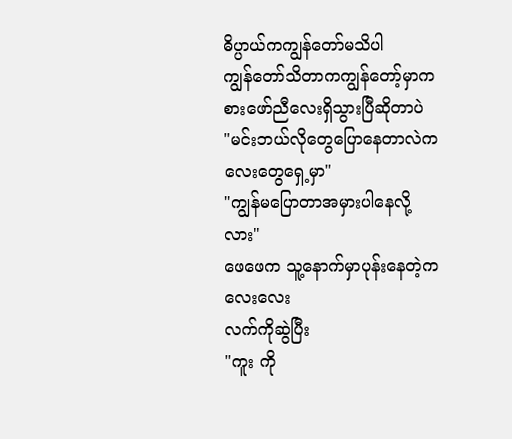ဓိပ္ပာယ်ကကျွန်တော်မသိပါ
ကျွန်တော်သိတာကကျွန်တော့်မှာကစားဖော်ညီလေးရှိသွားပြီဆိုတာပဲ
"မင်းဘယ်လိုတွေပြောနေတာလဲကလေးတွေရှေ့မှာ"
"ကျွန်မပြောတာအမှားပါနေလို့လား"
ဖေဖေက သူ့နောက်မှာပုန်းနေတဲ့ကလေးလေး
လက်ကိုဆွဲပြီး
"ကူး ကို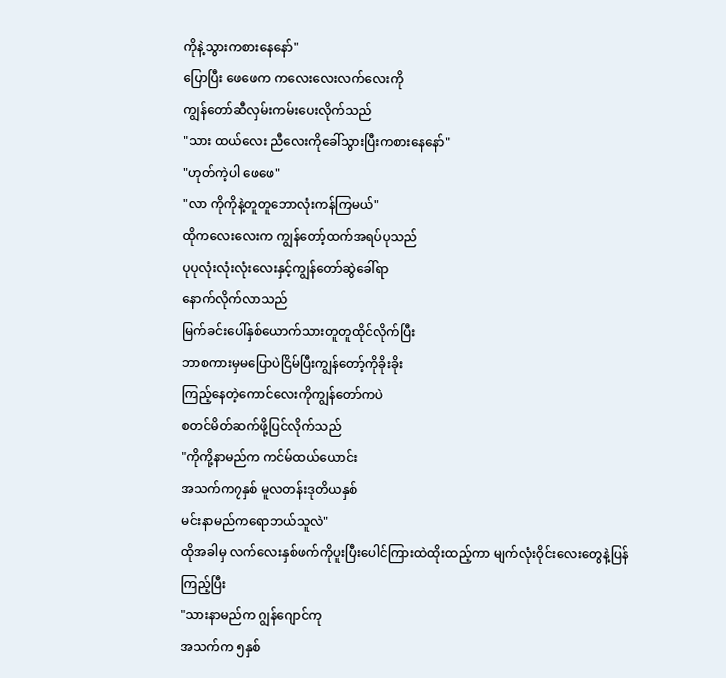ကိုနဲ့သွားကစားနေနော်"
ပြောပြီး ဖေဖေက ကလေးလေးလက်လေးကို
ကျွန်တော်ဆီလှမ်းကမ်းပေးလိုက်သည်
"သား ထယ်လေး ညီလေးကိုခေါ်သွားပြီးကစားနေနော်"
"ဟုတ်ကဲ့ပါ ဖေဖေ"
"လာ ကိုကိုနဲ့တူတူဘောလုံးကန်ကြမယ်"
ထိုကလေးလေးက ကျွန်တော့်ထက်အရပ်ပုသည်
ပုပုလုံးလုံးလုံးလေးနှင့်ကျွန်တော်ဆွဲခေါ်ရာ
နောက်လိုက်လာသည်
မြက်ခင်းပေါ်နှစ်ယောက်သားတူတူထိုင်လိုက်ပြီး
ဘာစကားမှမပြောပဲငြိမ်ပြီးကျွန်တော့်ကိုခိုးခိုး
ကြည့်နေတဲ့ကောင်လေးကိုကျွန်တော်ကပဲ
စတင်မိတ်ဆက်ဖို့ပြင်လိုက်သည်
"ကိုကို့နာမည်က ကင်မ်ထယ်ယောင်း
အသက်က၇နှစ် မူလတန်းဒုတိယနှစ်
မင်းနာမည်ကရောဘယ်သူလဲ"
ထိုအခါမှ လက်လေးနှစ်ဖက်ကိုပူးပြီးပေါင်ကြားထဲထိုးထည့်ကာ မျက်လုံးဝိုင်းလေးတွေနဲ့ပြန်ကြည့်ပြီး
"သားနာမည်က ဂျွန်ဂျောင်ကု
အသက်က ၅နှစ်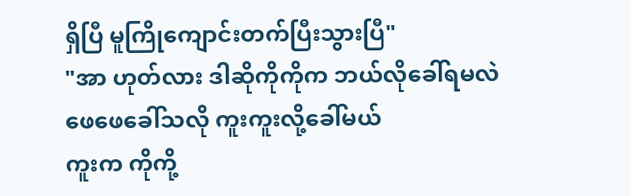ရှိပြီ မူကြိုကျောင်းတက်ပြီးသွားပြီ"
"အာ ဟုတ်လား ဒါဆိုကိုကိုက ဘယ်လိုခေါ်ရမလဲ
ဖေဖေခေါ်သလို ကူးကူးလို့ခေါ်မယ်
ကူးက ကိုကို့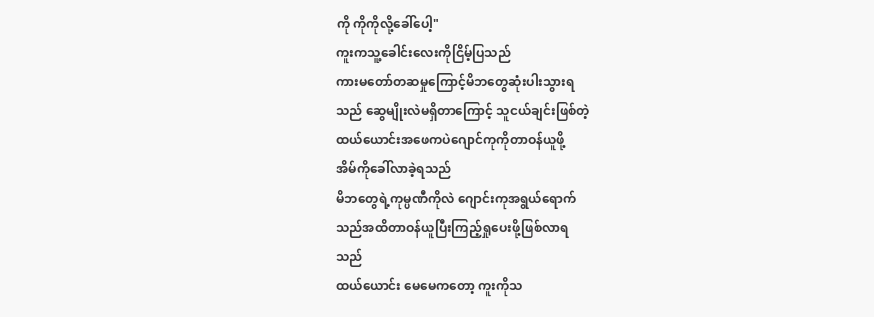ကို ကိုကိုလို့ခေါ်ပေါ့"
ကူးကသူ့ခေါင်းလေးကိုငြိမ့်ပြသည်
ကားမတော်တဆမှုကြောင့်မိဘတွေဆုံးပါးသွားရ
သည် ဆွေမျိုးလဲမရှိတာကြောင့် သူငယ်ချင်းဖြစ်တဲ့
ထယ်ယောင်းအဖေကပဲဂျောင်ကုကိုတာဝန်ယူဖို့
အိမ်ကိုခေါ်လာခဲ့ရသည်
မိဘတွေရဲ့ကုမ္ပဏီကိုလဲ ဂျောင်းကုအရွယ်ရောက်
သည်အထိတာဝန်ယူပြီးကြည့်ရှုပေးဖို့ဖြစ်လာရ
သည်
ထယ်ယောင်း မေမေကတော့ ကူးကိုသ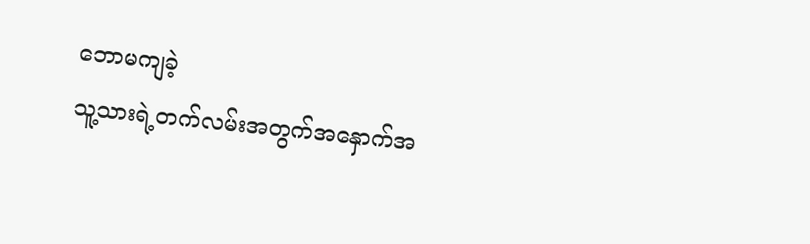ဘောမကျခဲ့
သူ့သားရဲ့တက်လမ်းအတွက်အနှောက်အ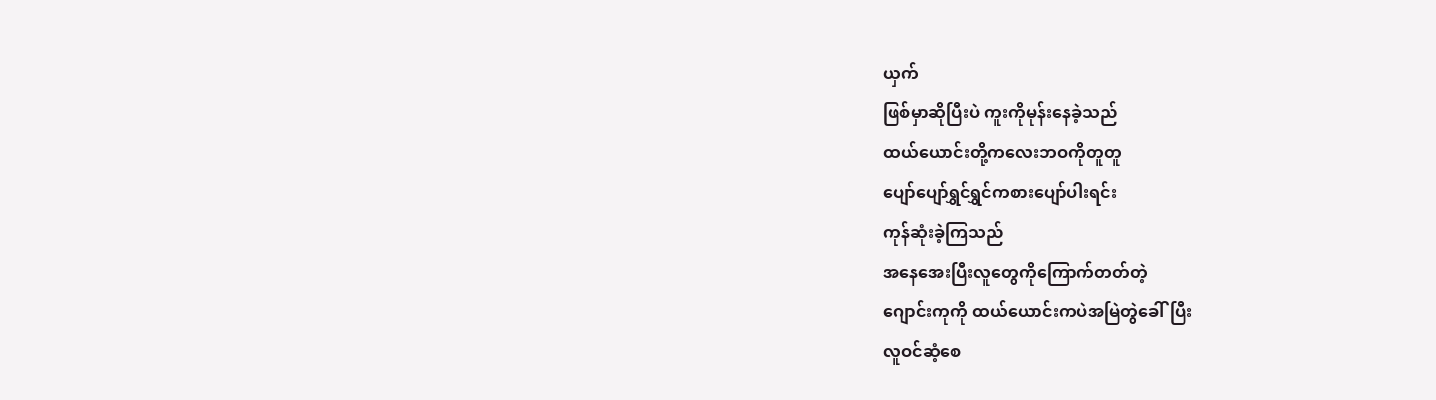ယှက်
ဖြစ်မှာဆိုပြီးပဲ ကူးကိုမုန်းနေခဲ့သည်
ထယ်ယောင်းတို့ကလေးဘဝကိုတူတူ
ပျော်ပျော်ရွှင်ရွှင်ကစားပျော်ပါးရင်း
ကုန်ဆုံးခဲ့ကြသည်
အနေအေးပြီးလူတွေကိုကြောက်တတ်တဲ့
ဂျောင်းကုကို ထယ်ယောင်းကပဲအမြဲတွဲခေါ်ပြီး
လူဝင်ဆံ့စေ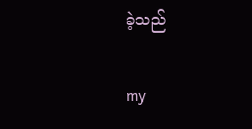ခဲ့သည်

my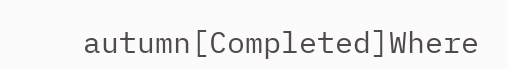autumn[Completed]Where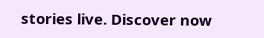stories live. Discover now